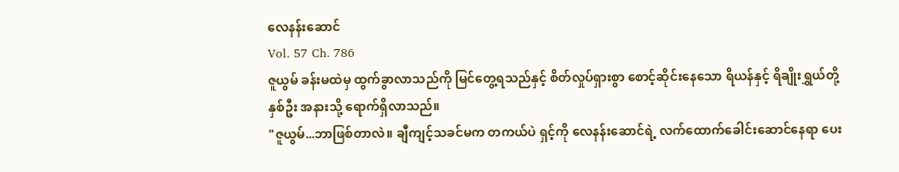လေနန်းဆောင်
Vol. 57 Ch. 786
ဇူယွမ် ခန်းမထဲမှ ထွက်ခွာလာသည်ကို မြင်တွေ့ရသည်နှင့် စိတ်လှုပ်ရှားစွာ စောင့်ဆိုင်းနေသော ရိယန်နှင့် ရိချိုးရွှယ်တို့နှစ်ဦး အနားသို့ ရောက်ရှိလာသည်။
"ဇူယွမ်...ဘာဖြစ်တာလဲ။ ချီကျင့်သခင်မက တကယ်ပဲ ရှင့်ကို လေနန်းဆောင်ရဲ့ လက်ထောက်ခေါင်းဆောင်နေရာ ပေး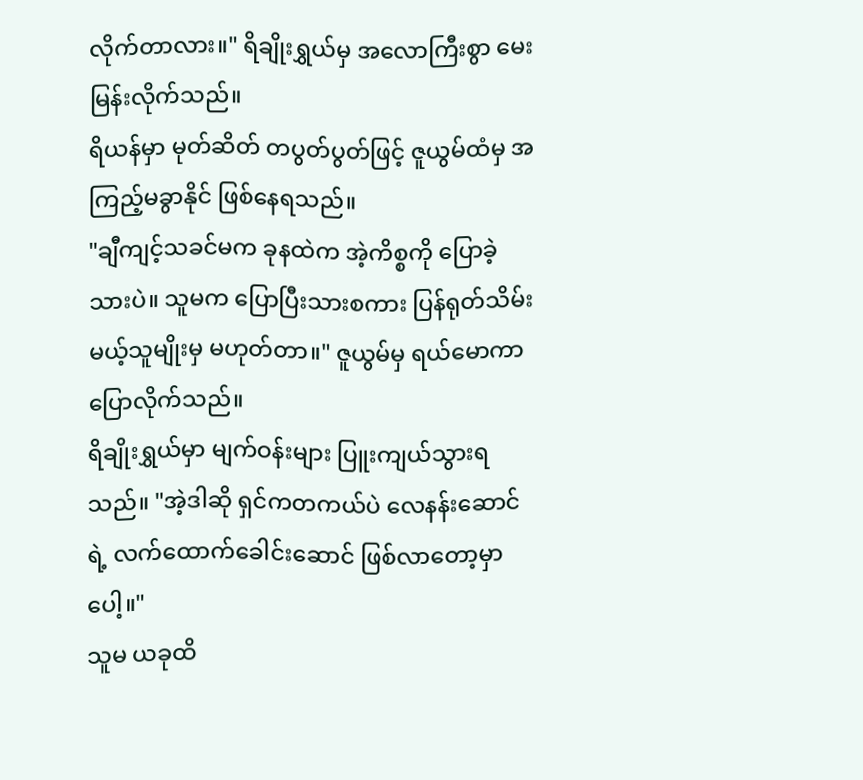လိုက်တာလား။" ရိချိုးရွှယ်မှ အလောကြီးစွာ မေးမြန်းလိုက်သည်။
ရိယန်မှာ မုတ်ဆိတ် တပွတ်ပွတ်ဖြင့် ဇူယွမ်ထံမှ အကြည့်မခွာနိုင် ဖြစ်နေရသည်။
"ချီကျင့်သခင်မက ခုနထဲက အဲ့ကိစ္စကို ပြောခဲ့သားပဲ။ သူမက ပြောပြီးသားစကား ပြန်ရုတ်သိမ်းမယ့်သူမျိုးမှ မဟုတ်တာ။" ဇူယွမ်မှ ရယ်မောကာ ပြောလိုက်သည်။
ရိချိုးရွှယ်မှာ မျက်ဝန်းများ ပြူးကျယ်သွားရသည်။ "အဲ့ဒါဆို ရှင်ကတကယ်ပဲ လေနန်းဆောင်ရဲ့ လက်ထောက်ခေါင်းဆောင် ဖြစ်လာတော့မှာပေါ့။"
သူမ ယခုထိ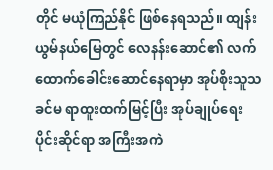တိုင် မယုံကြည်နိုင် ဖြစ်နေရသည်။ ထျန်းယွမ်နယ်မြေတွင် လေနန်းဆောင်၏ လက်ထောက်ခေါင်းဆောင်နေရာမှာ အုပ်စိုးသူသခင်မ ရာထူးထက်မြင့်ပြီး အုပ်ချုပ်ရေးပိုင်းဆိုင်ရာ အကြီးအကဲ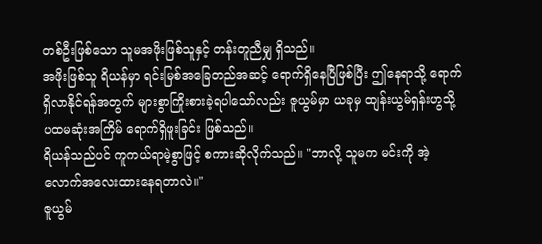တစ်ဦးဖြစ်သော သူမအဖိုးဖြစ်သူနှင့် တန်းတူညီမျှ ရှိသည်။
အဖိုးဖြစ်သူ ရိယန်မှာ ရင်းမြစ်အခြေတည်အဆင့် ရောက်ရှိနေပြီဖြစ်ပြီး ဤနေရာသို့ ရောက်ရှိလာနိုင်ရန်အတွက် များစွာကြိုးစားခဲ့ရပါသော်လည်း ဇူယွမ်မှာ ယခုမှ ထျန်းယွမ်ရှန်းဟွသို့ ပထမဆုံးအကြိမ် ရောက်ရှိဖူးခြင်း ဖြစ်သည်။
ရိယန်သည်ပင် ကူကယ်ရာမဲ့စွာဖြင့် စကားဆိုလိုက်သည်။ "ဘာလို့ သူမက မင်းကို အဲ့လောက်အလေးထားနေရတာလဲ။"
ဇူယွမ်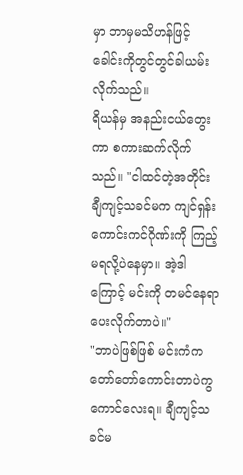မှာ ဘာမှမသိဟန်ဖြင့် ခေါင်းကိုတွင်တွင်ခါယမ်းလိုက်သည်။
ရိယန်မှ အနည်းငယ်တွေးကာ စကားဆက်လိုက်သည်။ "ငါထင်တဲ့အတိုင်း ချီကျင့်သခင်မက ကျင်ရှန်းကောင်းကင်ဂိုဏ်းကို ကြည့်မရလို့ပဲနေမှာ။ အဲ့ဒါကြောင့် မင်းကို တမင်နေရာပေးလိုက်တာပဲ။"
"ဘာပဲဖြစ်ဖြစ် မင်းကံက တော်တော်ကောင်းတာပဲကွ ကောင်လေးရ။ ချီကျင့်သခင်မ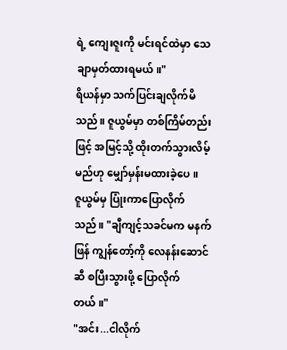ရဲ့ ကျေးဇူးကို မင်းရင်ထဲမှာ သေချာမှတ်ထားရမယ်။"
ရိယန်မှာ သက်ပြင်းချလိုက်မိသည်။ ဇူယွမ်မှာ တစ်ကြိမ်တည်းဖြင့် အမြင့်သို့ ထိုးတက်သွားလိမ့်မည်ဟု မျှော်မှန်းမထားခဲ့ပေ။
ဇူယွမ်မှ ပြုံးကာပြောလိုက်သည်။ "ချီကျင့်သခင်မက မနက်ဖြန် ကျွန်တော့်ကို လေနန်းဆောင်ဆီ စပြီးသွားဖို့ ပြောလိုက်တယ်။"
"အင်း...ငါလိုက်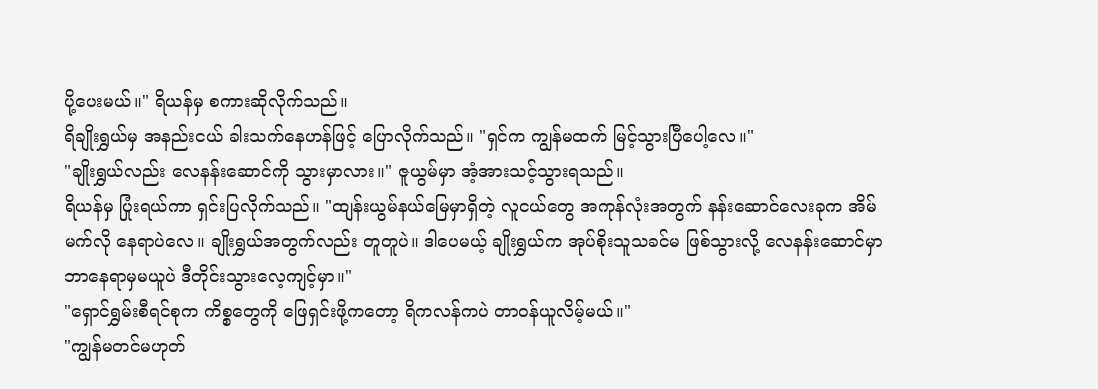ပို့ပေးမယ်။" ရိယန်မှ စကားဆိုလိုက်သည်။
ရိချိုးရွှယ်မှ အနည်းငယ် ခါးသက်နေဟန်ဖြင့် ပြောလိုက်သည်။ "ရှင်က ကျွန်မထက် မြင့်သွားပြီပေါ့လေ။"
"ချိုးရွှယ်လည်း လေနန်းဆောင်ကို သွားမှာလား။" ဇူယွမ်မှာ အံ့အားသင့်သွားရသည်။
ရိယန်မှ ပြုံးရယ်ကာ ရှင်းပြလိုက်သည်။ "ထျန်းယွမ်နယ်မြေမှာရှိတဲ့ လူငယ်တွေ အကုန်လုံးအတွက် နန်းဆောင်လေးခုက အိမ်မက်လို နေရာပဲလေ။ ချိုးရွှယ်အတွက်လည်း တူတူပဲ။ ဒါပေမယ့် ချိုးရွှယ်က အုပ်စိုးသူသခင်မ ဖြစ်သွားလို့ လေနန်းဆောင်မှာ ဘာနေရာမှမယူပဲ ဒီတိုင်းသွားလေ့ကျင့်မှာ။"
"ရှောင်ရွှမ်းစီရင်စုက ကိစ္စတွေကို ဖြေရှင်းဖို့ကတော့ ရိကလန်ကပဲ တာဝန်ယူလိမ့်မယ်။"
"ကျွန်မတင်မဟုတ်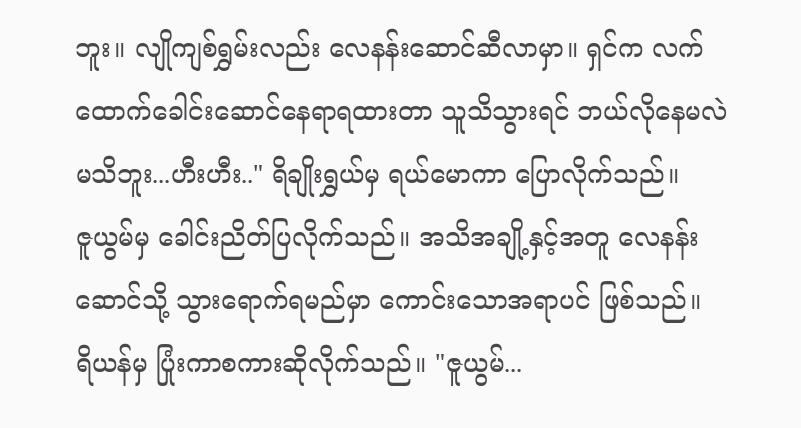ဘူး။ လျိုကျစ်ရွှမ်းလည်း လေနန်းဆောင်ဆီလာမှာ။ ရှင်က လက်ထောက်ခေါင်းဆောင်နေရာရထားတာ သူသိသွားရင် ဘယ်လိုနေမလဲ မသိဘူး...ဟီးဟီး.." ရိချိုးရွှယ်မှ ရယ်မောကာ ပြောလိုက်သည်။
ဇူယွမ်မှ ခေါင်းညိတ်ပြလိုက်သည်။ အသိအချို့နှင့်အတူ လေနန်းဆောင်သို့ သွားရောက်ရမည်မှာ ကောင်းသောအရာပင် ဖြစ်သည်။
ရိယန်မှ ပြုံးကာစကားဆိုလိုက်သည်။ "ဇူယွမ်...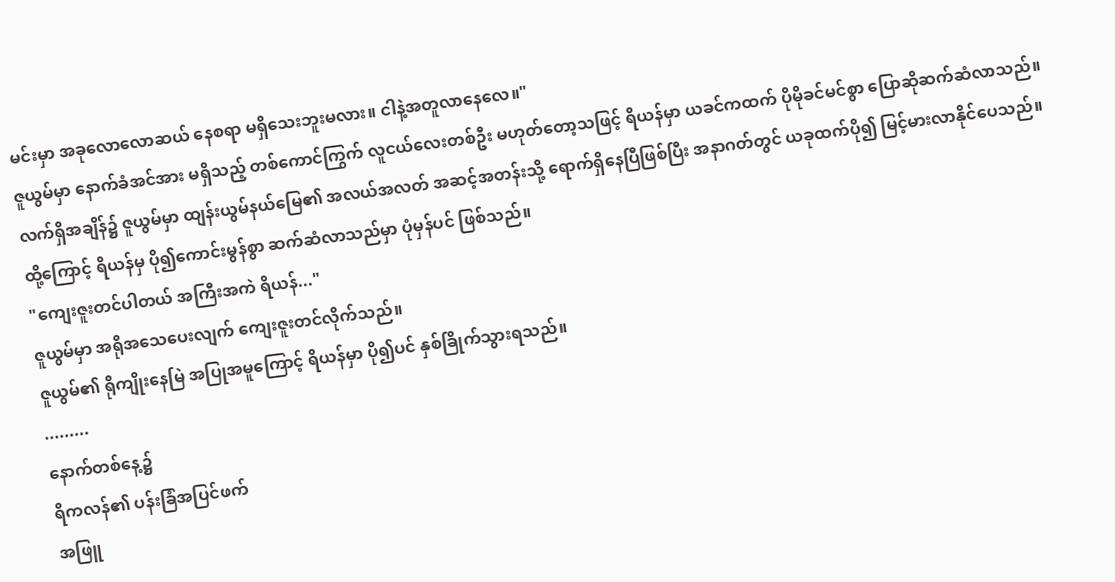မင်းမှာ အခုလောလောဆယ် နေစရာ မရှိသေးဘူးမလား။ ငါနဲ့အတူလာနေလေ။"
ဇူယွမ်မှာ နောက်ခံအင်အား မရှိသည့် တစ်ကောင်ကြွက် လူငယ်လေးတစ်ဦး မဟုတ်တော့သဖြင့် ရိယန်မှာ ယခင်ကထက် ပိုမိုခင်မင်စွာ ပြောဆိုဆက်ဆံလာသည်။
လက်ရှိအချိန်၌ ဇူယွမ်မှာ ထျန်းယွမ်နယ်မြေ၏ အလယ်အလတ် အဆင့်အတန်းသို့ ရောက်ရှိနေပြီဖြစ်ပြီး အနာဂတ်တွင် ယခုထက်ပို၍ မြင့်မားလာနိုင်ပေသည်။
ထို့ကြောင့် ရိယန်မှ ပို၍ကောင်းမွန်စွာ ဆက်ဆံလာသည်မှာ ပုံမှန်ပင် ဖြစ်သည်။
"ကျေးဇူးတင်ပါတယ် အကြီးအကဲ ရိယန်..."
ဇူယွမ်မှာ အရိုအသေပေးလျက် ကျေးဇူးတင်လိုက်သည်။
ဇူယွမ်၏ ရိုကျိုးနေမြဲ အပြုအမူကြောင့် ရိယန်မှာ ပို၍ပင် နှစ်ခြိုက်သွားရသည်။
.........
နောက်တစ်နေ့၌
ရိကလန်၏ ပန်းခြံအပြင်ဖက်
အဖြူ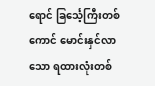ရောင် ခြင်္သေ့ကြီးတစ်ကောင် မောင်းနှင်လာသော ရထားလုံးတစ်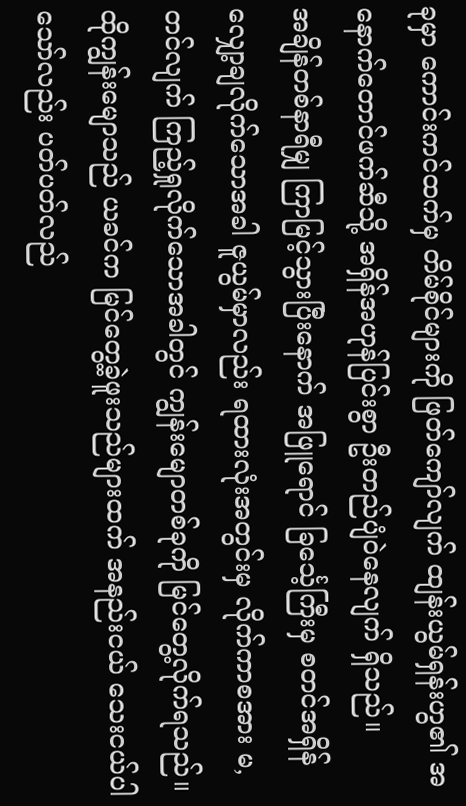ခုမှာ ကောင်းကင်ထက်မှ တိမ်စိုင်များကို ဖြတ်ကျော်လျက် ထျန်းယွမ်ရှန်းဟွ၏ အနောက်တောင်ဖက်ဆီသို့ အရှိန်အဟုန်ပြင်းစွာ ဦးတည်ပျံဝဲနေလျက် ရှိသည်။
အချိန်တစ်နာရီမျှ ကြာမြင့်သွားပြီးနောက် အဖြူရောင် ခြင်္သေ့ကြီးမှ စတင်အရှိန်လျှော့ချလိုက်သောအခါ ဇူယွမ်မှာလည်း ရထားလုံးအတွင်းမှ လိုက်ကာစအား မ,တင်လျက် ကြည့်ရှုလိုက်သောအခါတွင် ကျွန်းမျောတစ်ခုကို မြင်တွေ့လိုက်ရသည်။ ထိုကျွန်းမျောသည် ယခင်က မြင်တွေ့ခဲ့ဖူးသည်များထက် အနည်းငယ် သေးငယ်ပါသော်လည်း ပတ်ပတ်လည်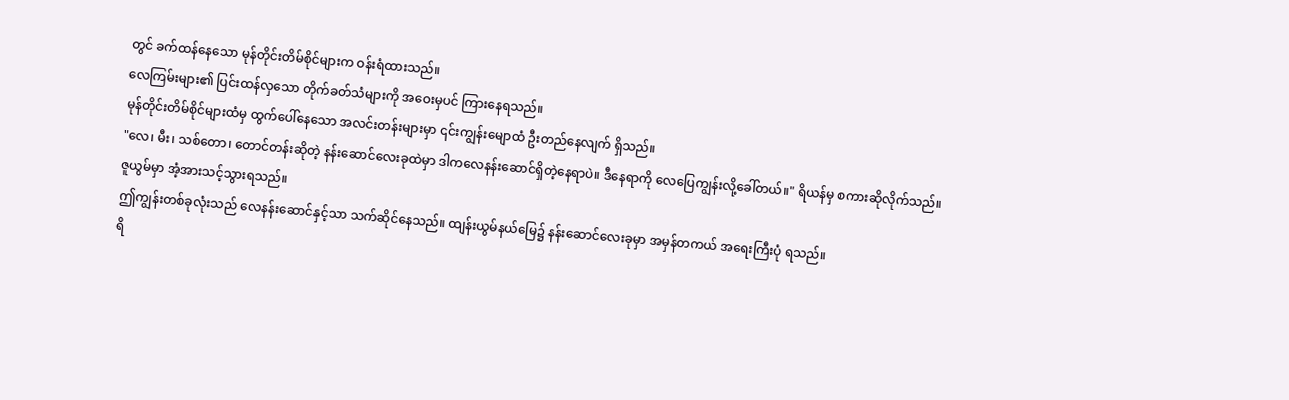တွင် ခက်ထန်နေသော မုန်တိုင်းတိမ်စိုင်များက ဝန်းရံထားသည်။
လေကြမ်းများ၏ ပြင်းထန်လှသော တိုက်ခတ်သံများကို အဝေးမှပင် ကြားနေရသည်။
မုန်တိုင်းတိမ်စိုင်များထံမှ ထွက်ပေါ်နေသော အလင်းတန်းများမှာ ၎င်းကျွန်းမျောထံ ဦးတည်နေလျက် ရှိသည်။
"လေ၊ မီး၊ သစ်တော၊ တောင်တန်းဆိုတဲ့ နန်းဆောင်လေးခုထဲမှာ ဒါကလေနန်းဆောင်ရှိတဲ့နေရာပဲ။ ဒီနေရာကို လေပြေကျွန်းလို့ခေါ်တယ်။" ရိယန်မှ စကားဆိုလိုက်သည်။
ဇူယွမ်မှာ အံ့အားသင့်သွားရသည်။
ဤကျွန်းတစ်ခုလုံးသည် လေနန်းဆောင်နှင့်သာ သက်ဆိုင်နေသည်။ ထျန်းယွမ်နယ်မြေ၌ နန်းဆောင်လေးခုမှာ အမှန်တကယ် အရေးကြီးပုံ ရသည်။
ရိ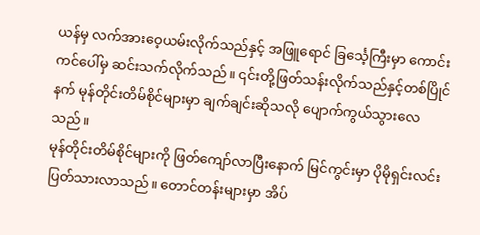ယန်မှ လက်အားဝေ့ယမ်းလိုက်သည်နှင့် အဖြူရောင် ခြင်္သေ့ကြီးမှာ ကောင်းကင်ပေါ်မှ ဆင်းသက်လိုက်သည်။ ၎င်းတို့ဖြတ်သန်းလိုက်သည်နှင့်တစ်ပြိုင်နက် မုန်တိုင်းတိမ်စိုင်များမှာ ချက်ချင်းဆိုသလို ပျောက်ကွယ်သွားလေသည်။
မုန်တိုင်းတိမ်စိုင်များကို ဖြတ်ကျော်လာပြီးနောက် မြင်ကွင်းမှာ ပိုမိုရှင်းလင်းပြတ်သားလာသည်။ တောင်တန်းများမှာ အိပ်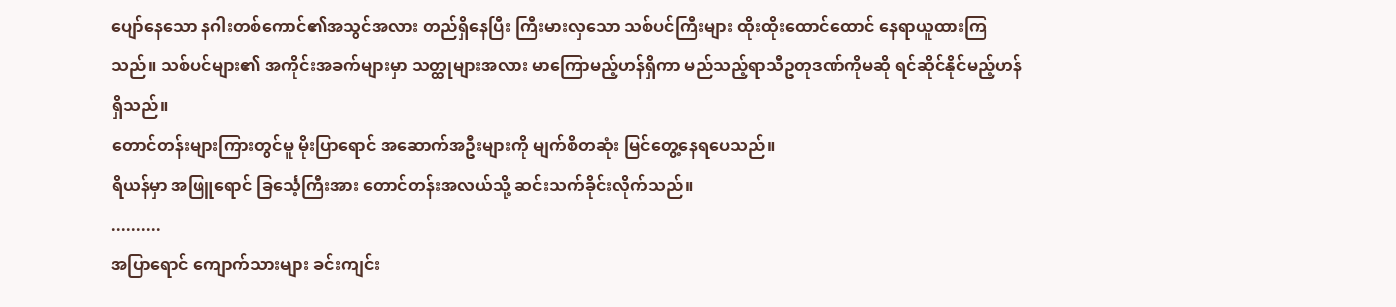ပျော်နေသော နဂါးတစ်ကောင်၏အသွင်အလား တည်ရှိနေပြီး ကြီးမားလှသော သစ်ပင်ကြီးများ ထိုးထိုးထောင်ထောင် နေရာယူထားကြသည်။ သစ်ပင်များ၏ အကိုင်းအခက်များမှာ သတ္ထုများအလား မာကြောမည့်ဟန်ရှိကာ မည်သည့်ရာသီဥတုဒဏ်ကိုမဆို ရင်ဆိုင်နိုင်မည့်ဟန် ရှိသည်။
တောင်တန်းများကြားတွင်မူ မိုးပြာရောင် အဆောက်အဦးများကို မျက်စိတဆုံး မြင်တွေ့နေရပေသည်။
ရိယန်မှာ အဖြူရောင် ခြင်္သေ့ကြီးအား တောင်တန်းအလယ်သို့ ဆင်းသက်ခိုင်းလိုက်သည်။
..........
အပြာရောင် ကျောက်သားများ ခင်းကျင်း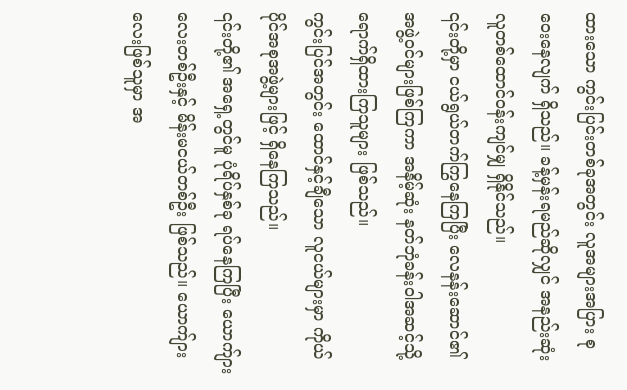ထားသော ကွင်းပြင်းတစ်ခုအတွင်း လူအများအပြား စုဝေးနေလျက် ရှိသည်။ ခန့်မှန်းရမည်ဆိုလျှင် အနည်းဆုံး လူတစ်ထောင်ဝန်းကျင်မျှ ရှိနိုင်သည်။
၎င်းတို့မှာ ငယ်ရွယ်တက်ကြွနေကြပြီး လေနန်းဆောင်၏ အဖွဲ့ဝင်များဖြစ်ကြကာ အနိမ့်ဆုံး နတ်ဘုံခန်းဝါအဆင့်သို့ ရောက်ရှိထားကြသူများ ဖြစ်သည်။
ကွင်းပြင်အတွင်း ထောင်နှင့်ချီသော လူငယ်များမှာ ကိုယ်ပိုင်အစုအဖွဲ့များဖြင့် ရှိနေကြသည်။
၎င်းတို့၏ အရှေ့တွင်မူ ပုံရိပ်နှစ်ခု ရပ်နေကြပြီး ယောက်ျားလေးတစ်ဦးနှင့် မိန်းမငယ်တစ်ဦး ဖြစ်သည်။ ယောက်ျားလေးဖြစ်သူမှာ အ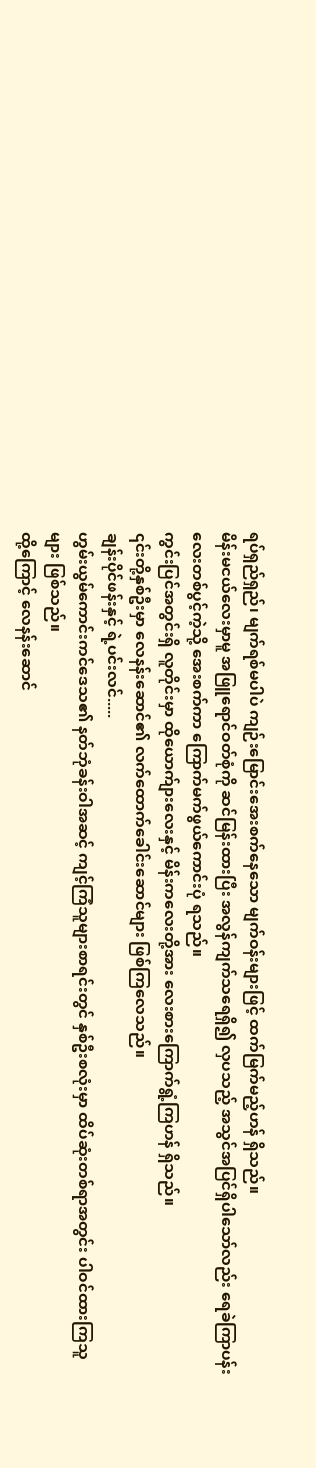ရပ်ရှည်ရှည်၊ မျက်ရစ်မပါပဲ ကျဉ်းမြောင်းအေးစက်နေသော မျက်ဝန်းများဖြင့် ထက်မြက်မည့်ဟန် ရှိသည်။
မိန်းမငယ်လေးမှာမူ အဖြူရောင်ဝတ်စုံကို ဆင်မြန်းထားပြီး အလွန်ကျက်သရေရှိ၍ လှပသည့် အသွင်အပြင်ရှိပါသော်လည်း ရေခဲကြာပန်းလေးတစ်ပွင့်ကဲ့သို့ အေးစက်ကာ ကြောက်မက်ဖွယ်ကောင်းပုံ ရသည်။
ကွင်းပြင်အတွင်းရှိ လူတိုင်းမှာ ထိုယောက်ျားလေးနှင့် မိန်းကလေးတို့အား လေးစားကြောက်ရွံ့ကြဟန် ရှိသည်။
၎င်းတို့နှစ်ဦးမှာ လေနန်းဆောင်၏ လက်ထောက်ခေါင်းဆောင်များ ဖြစ်ကြလေသည်။
ချန်းပိုင်ဖန်းနှင့် ရဲ့ပင်းလင်.....
ဟွမ်းယွမ်ကောင်းကင်ဒေသ၏ နတ်ဘုံခန်းဝါအဆင့် ကျင့်ကြံသူများစာရင်းတွင် နှစ်ဦးစလုံးမှာ ထိပ်ဆုံးတစ်ရာအတွင်း ပါဝင်ထားကြသူများ ဖြစ်သည်။
ထို့ကြောင့် လေနန်းဆောင်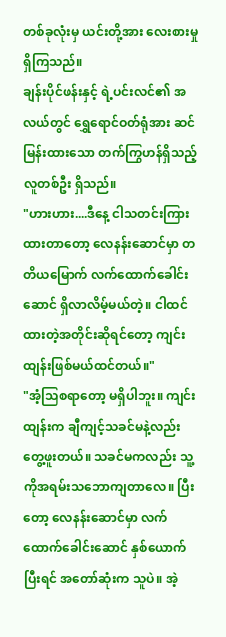တစ်ခုလုံးမှ ယင်းတို့အား လေးစားမှုရှိကြသည်။
ချန်းပိုင်ဖန်းနှင့် ရဲ့ပင်းလင်၏ အလယ်တွင် ရွှေရောင်ဝတ်ရုံအား ဆင်မြန်းထားသော တက်ကြွဟန်ရှိသည့် လူတစ်ဦး ရှိသည်။
"ဟားဟား....ဒီနေ့ ငါသတင်းကြားထားတာတော့ လေနန်းဆောင်မှာ တတိယမြောက် လက်ထောက်ခေါင်းဆောင် ရှိလာလိမ့်မယ်တဲ့။ ငါထင်ထားတဲ့အတိုင်းဆိုရင်တော့ ကျင်းထျန်းဖြစ်မယ်ထင်တယ်။"
"အံ့သြစရာတော့ မရှိပါဘူး။ ကျင်းထျန်းက ချီကျင့်သခင်မနဲ့လည်း တွေ့ဖူးတယ်။ သခင်မကလည်း သူ့ကိုအရမ်းသဘောကျတာလေ။ ပြီးတော့ လေနန်းဆောင်မှာ လက်ထောက်ခေါင်းဆောင် နှစ်ယောက်ပြီးရင် အတော်ဆုံးက သူပဲ။ အဲ့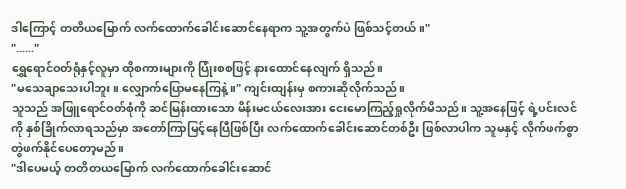ဒါကြောင့် တတိယမြောက် လက်ထောက်ခေါင်းဆောင်နေရာက သူ့အတွက်ပဲ ဖြစ်သင့်တယ်။"
"......"
ရွှေရောင်ဝတ်ရုံနှင့်လူမှာ ထိုစကားများကို ပြုံးစစဖြင့် နားထောင်နေလျက် ရှိသည်။
"မသေချာသေးပါဘူး။ လျှောက်ပြောမနေကြနဲ့။" ကျင်းထျန်းမှ စကားဆိုလိုက်သည်။
သူသည် အဖြူရောင်ဝတ်စုံကို ဆင်မြန်းထားသော မိန်းမငယ်လေးအား ငေးမောကြည့်ရှုလိုက်မိသည်။ သူ့အနေဖြင့် ရဲ့ပင်းလင်ကို နှစ်ခြိုက်လာရသည်မှာ အတော်ကြာမြင့်နေပြီဖြစ်ပြီး လက်ထောက်ခေါင်းဆောင်တစ်ဦး ဖြစ်လာပါက သူမနှင့် လိုက်ဖက်စွာ တွဲဖက်နိုင်ပေတော့မည်။
"ဒါပေမယ့် တတိတယမြောက် လက်ထောက်ခေါင်းဆောင်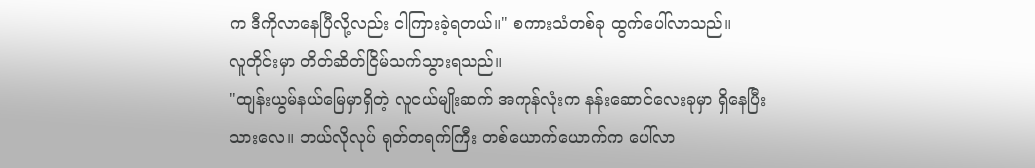က ဒီကိုလာနေပြီလို့လည်း ငါကြားခဲ့ရတယ်။" စကားသံတစ်ခု ထွက်ပေါ်လာသည်။
လူတိုင်းမှာ တိတ်ဆိတ်ငြိမ်သက်သွားရသည်။
"ထျန်းယွမ်နယ်မြေမှာရှိတဲ့ လူငယ်မျိုးဆက် အကုန်လုံးက နန်းဆောင်လေးခုမှာ ရှိနေပြီးသားလေ။ ဘယ်လိုလုပ် ရုတ်တရက်ကြီး တစ်ယောက်ယောက်က ပေါ်လာ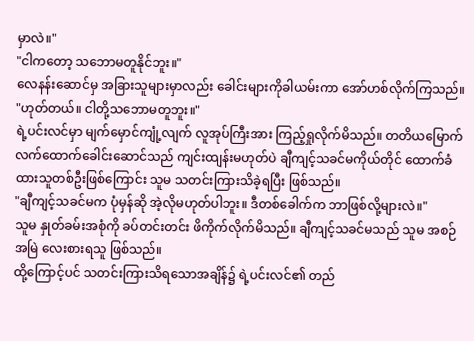မှာလဲ။"
"ငါကတော့ သဘောမတူနိုင်ဘူး။"
လေနန်းဆောင်မှ အခြားသူများမှာလည်း ခေါင်းများကိုခါယမ်းကာ အော်ဟစ်လိုက်ကြသည်။ "ဟုတ်တယ်။ ငါတို့သဘောမတူဘူး။"
ရဲ့ပင်းလင်မှာ မျက်မှောင်ကျုံ့လျက် လူအုပ်ကြီးအား ကြည့်ရှုလိုက်မိသည်။ တတိယမြောက် လက်ထောက်ခေါင်းဆောင်သည် ကျင်းထျန်းမဟုတ်ပဲ ချီကျင့်သခင်မကိုယ်တိုင် ထောက်ခံထားသူတစ်ဦးဖြစ်ကြောင်း သူမ သတင်းကြားသိခဲ့ရပြီး ဖြစ်သည်။
"ချီကျင့်သခင်မက ပုံမှန်ဆို အဲ့လိုမဟုတ်ပါဘူး။ ဒီတစ်ခေါက်က ဘာဖြစ်လို့များလဲ။"
သူမ နှုတ်ခမ်းအစုံကို ခပ်တင်းတင်း ဖိကိုက်လိုက်မိသည်။ ချီကျင့်သခင်မသည် သူမ အစဉ်အမြဲ လေးစားရသူ ဖြစ်သည်။
ထို့ကြောင့်ပင် သတင်းကြားသိရသောအချိန်၌ ရဲ့ပင်းလင်၏ တည်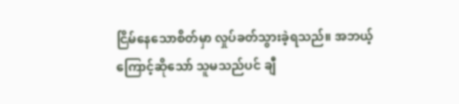ငြိမ်နေသောစိတ်မှာ လှုပ်ခတ်သွားခဲ့ရသည်။ အဘယ့်ကြောင့်ဆိုသော် သူမသည်ပင် ချီ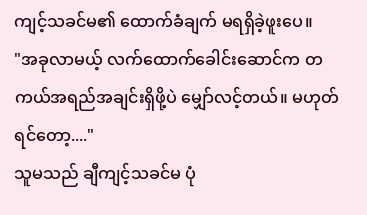ကျင့်သခင်မ၏ ထောက်ခံချက် မရရှိခဲ့ဖူးပေ။
"အခုလာမယ့် လက်ထောက်ခေါင်းဆောင်က တကယ်အရည်အချင်းရှိဖို့ပဲ မျှော်လင့်တယ်။ မဟုတ်ရင်တော့...."
သူမသည် ချီကျင့်သခင်မ ပုံ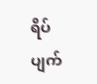ရိပ်ပျက်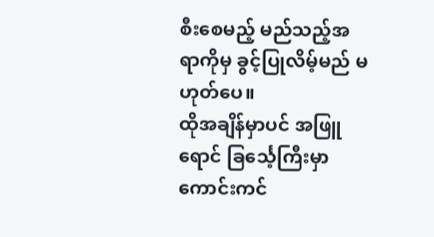စီးစေမည့် မည်သည့်အရာကိုမှ ခွင့်ပြုလိမ့်မည် မဟုတ်ပေ။
ထိုအချိန်မှာပင် အဖြူရောင် ခြင်္သေ့ကြီးမှာ ကောင်းကင်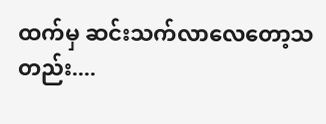ထက်မှ ဆင်းသက်လာလေတော့သတည်း....